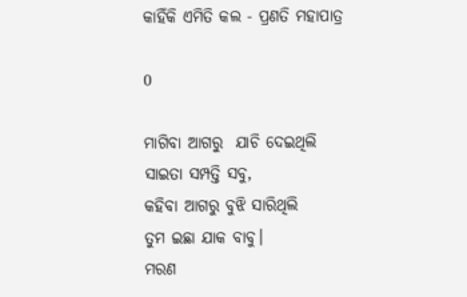କାହିଁକି ଏମିତି କଲ - ପ୍ରଣତି ମହାପାତ୍ର

0

ମାଗିବା ଆଗରୁ  ଯାଚି ଦେଇଥିଲି
ସାଇତା ସମ୍ପତ୍ତି ସବୁ,
କହିବା ଆଗରୁ ବୁଝି ସାରିଥିଲି
ତୁମ ଇଛା ଯାକ ବାବୁ।
ମରଣ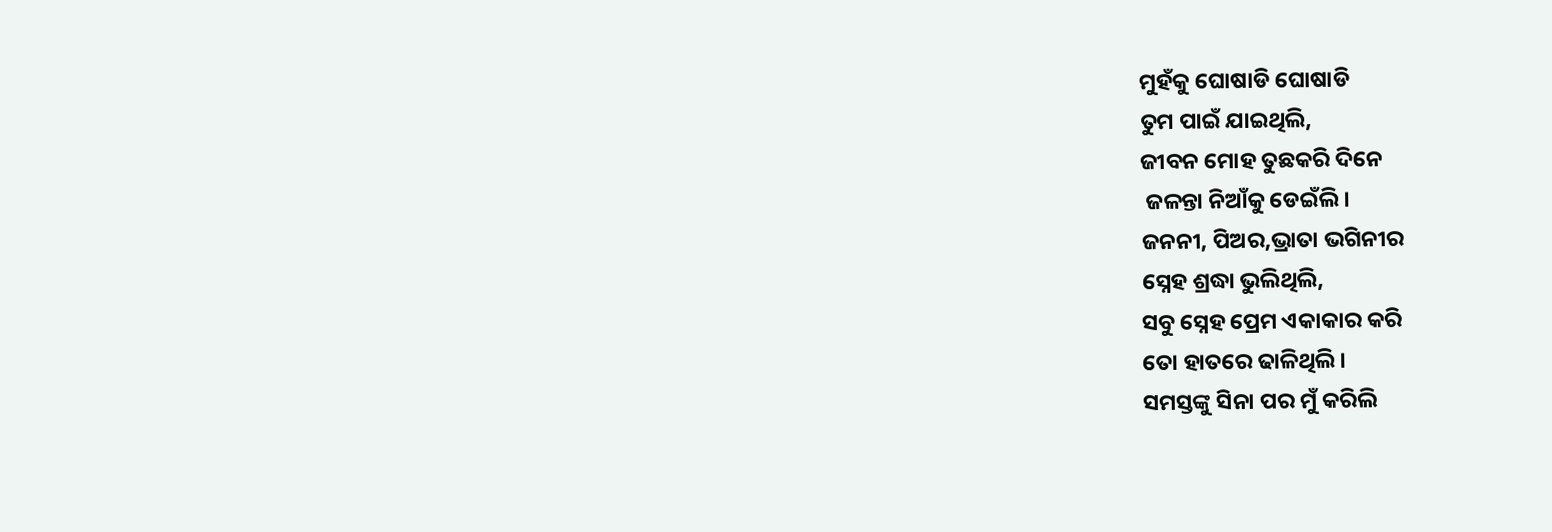ମୁହଁକୁ ଘୋଷାଡି ଘୋଷାଡି
ତୁମ ପାଇଁ ଯାଇଥିଲି,
ଜୀବନ ମୋହ ତୁଛକରି ଦିନେ
 ଜଳନ୍ତା ନିଆଁକୁ ଡେଇଁଲି।
ଜନନୀ, ପିଅର,ଭ୍ରାତା ଭଗିନୀର
ସ୍ନେହ ଶ୍ରଦ୍ଧା ଭୁଲିଥିଲି,
ସବୁ ସ୍ନେହ ପ୍ରେମ ଏକାକାର କରି
ତୋ ହାତରେ ଢାଳିଥିଲି।
ସମସ୍ତଙ୍କୁ ସିନା ପର ମୁଁ କରିଲି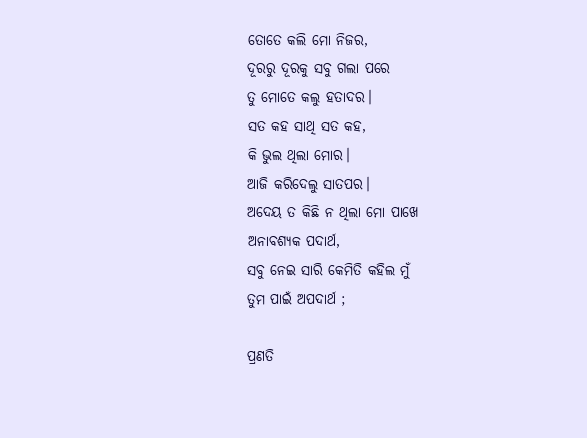ତୋତେ କଲି ମୋ ନିଜର,
ଦୂରରୁ ଦୂରକୁ ସବୁ ଗଲା ପରେ
ତୁ ମୋତେ କଲୁ ହତାଦର।
ସତ କହ ସାଥି ସତ କହ,
କି ଭୁଲ ଥିଲା ମୋର।
ଆଜି କରିଦେଲୁ ସାତପର।
ଅଦେୟ ତ କିଛି ନ ଥିଲା ମୋ ପାଖେ
ଅନାବଶ୍ୟକ ପଦାର୍ଥ,
ସବୁ ନେଇ ସାରି କେମିତି କହିଲ ମୁଁ
ତୁମ ପାଇଁ ଅପଦାର୍ଥ ;

ପ୍ରଣତି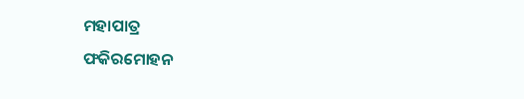ମହାପାତ୍ର
ଫକିରମୋହନ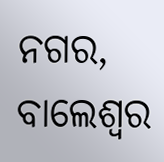ନଗର, ବାଲେଶ୍ଵର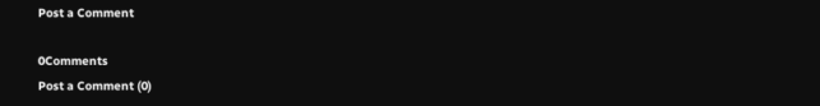Post a Comment

0Comments
Post a Comment (0)